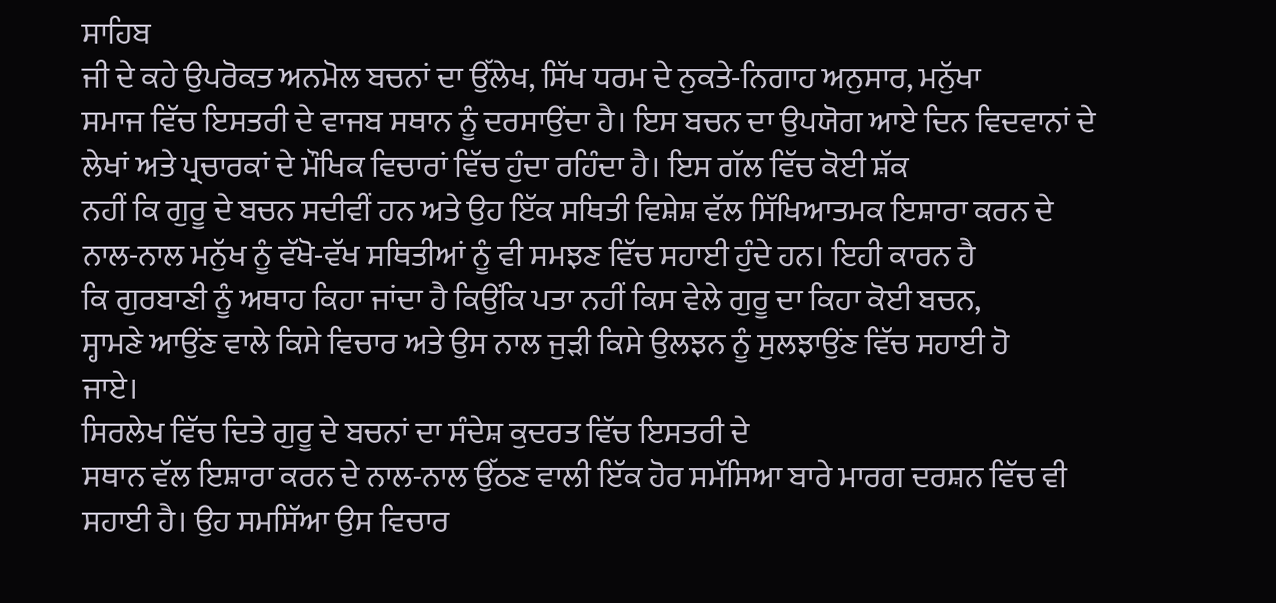ਸਾਹਿਬ
ਜੀ ਦੇ ਕਹੇ ਉਪਰੋਕਤ ਅਨਮੋਲ ਬਚਨਾਂ ਦਾ ਉੱਲੇਖ, ਸਿੱਖ ਧਰਮ ਦੇ ਨੁਕਤੇ-ਨਿਗਾਹ ਅਨੁਸਾਰ, ਮਨੁੱਖਾ
ਸਮਾਜ ਵਿੱਚ ਇਸਤਰੀ ਦੇ ਵਾਜਬ ਸਥਾਨ ਨੂੰ ਦਰਸਾਉਂਦਾ ਹੈ। ਇਸ ਬਚਨ ਦਾ ਉਪਯੋਗ ਆਏ ਦਿਨ ਵਿਦਵਾਨਾਂ ਦੇ
ਲੇਖਾਂ ਅਤੇ ਪ੍ਰਚਾਰਕਾਂ ਦੇ ਮੌਖਿਕ ਵਿਚਾਰਾਂ ਵਿੱਚ ਹੁੰਦਾ ਰਹਿੰਦਾ ਹੈ। ਇਸ ਗੱਲ ਵਿੱਚ ਕੋਈ ਸ਼ੱਕ
ਨਹੀਂ ਕਿ ਗੁਰੂ ਦੇ ਬਚਨ ਸਦੀਵੀਂ ਹਨ ਅਤੇ ਉਹ ਇੱਕ ਸਥਿਤੀ ਵਿਸ਼ੇਸ਼ ਵੱਲ ਸਿੱਖਿਆਤਮਕ ਇਸ਼ਾਰਾ ਕਰਨ ਦੇ
ਨਾਲ-ਨਾਲ ਮਨੁੱਖ ਨੂੰ ਵੱਖੋ-ਵੱਖ ਸਥਿਤੀਆਂ ਨੂੰ ਵੀ ਸਮਝਣ ਵਿੱਚ ਸਹਾਈ ਹੁੰਦੇ ਹਨ। ਇਹੀ ਕਾਰਨ ਹੈ
ਕਿ ਗੁਰਬਾਣੀ ਨੂੰ ਅਥਾਹ ਕਿਹਾ ਜਾਂਦਾ ਹੈ ਕਿਉਂਕਿ ਪਤਾ ਨਹੀਂ ਕਿਸ ਵੇਲੇ ਗੁਰੂ ਦਾ ਕਿਹਾ ਕੋਈ ਬਚਨ,
ਸ੍ਹਾਮਣੇ ਆਉਂਣ ਵਾਲੇ ਕਿਸੇ ਵਿਚਾਰ ਅਤੇ ਉਸ ਨਾਲ ਜੁੜੀ ਕਿਸੇ ਉਲਝਨ ਨੂੰ ਸੁਲਝਾਉਂਣ ਵਿੱਚ ਸਹਾਈ ਹੋ
ਜਾਏ।
ਸਿਰਲੇਖ ਵਿੱਚ ਦਿਤੇ ਗੁਰੂ ਦੇ ਬਚਨਾਂ ਦਾ ਸੰਦੇਸ਼ ਕੁਦਰਤ ਵਿੱਚ ਇਸਤਰੀ ਦੇ
ਸਥਾਨ ਵੱਲ ਇਸ਼ਾਰਾ ਕਰਨ ਦੇ ਨਾਲ-ਨਾਲ ਉੱਠਣ ਵਾਲੀ ਇੱਕ ਹੋਰ ਸਮੱਸਿਆ ਬਾਰੇ ਮਾਰਗ ਦਰਸ਼ਨ ਵਿੱਚ ਵੀ
ਸਹਾਈ ਹੈ। ਉਹ ਸਮਸਿੱਆ ਉਸ ਵਿਚਾਰ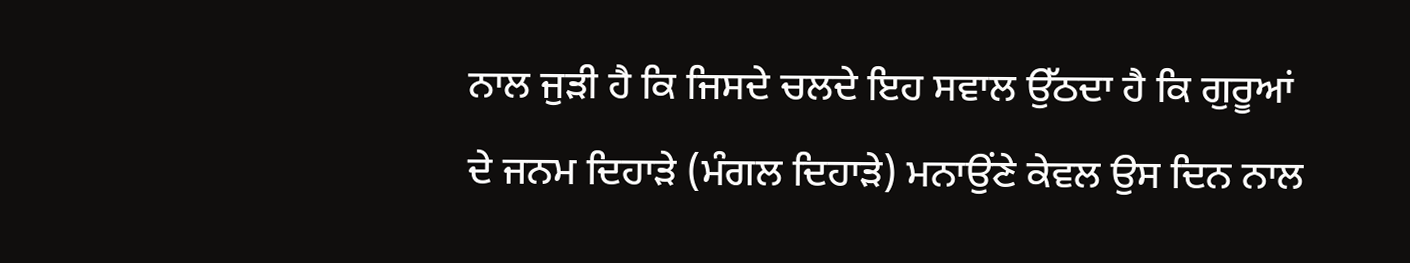ਨਾਲ ਜੁੜੀ ਹੈ ਕਿ ਜਿਸਦੇ ਚਲਦੇ ਇਹ ਸਵਾਲ ਉੱਠਦਾ ਹੈ ਕਿ ਗੁਰੂਆਂ
ਦੇ ਜਨਮ ਦਿਹਾੜੇ (ਮੰਗਲ ਦਿਹਾੜੇ) ਮਨਾਉਂਣੇ ਕੇਵਲ ਉਸ ਦਿਨ ਨਾਲ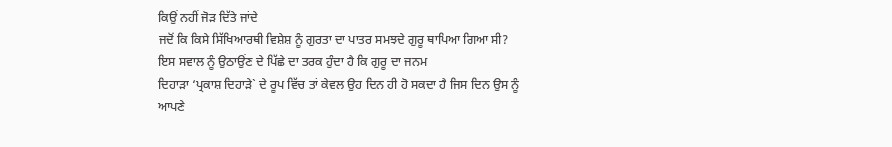ਕਿਉਂ ਨਹੀਂ ਜੋੜ ਦਿੱਤੇ ਜਾਂਦੇ
ਜਦੋਂ ਕਿ ਕਿਸੇ ਸਿੱਖਿਆਰਥੀ ਵਿਸ਼ੇਸ਼ ਨੂੰ ਗੁਰਤਾ ਦਾ ਪਾਤਰ ਸਮਝਦੇ ਗੁਰੂ ਥਾਪਿਆ ਗਿਆ ਸੀ?
ਇਸ ਸਵਾਲ ਨੂੰ ਉਠਾਉਂਣ ਦੇ ਪਿੱਛੇ ਦਾ ਤਰਕ ਹੁੰਦਾ ਹੈ ਕਿ ਗੁਰੂ ਦਾ ਜਨਮ
ਦਿਹਾੜਾ ‘ਪ੍ਰਕਾਸ਼ ਦਿਹਾੜੇ` ਦੇ ਰੂਪ ਵਿੱਚ ਤਾਂ ਕੇਵਲ ਉਹ ਦਿਨ ਹੀ ਹੋ ਸਕਦਾ ਹੈ ਜਿਸ ਦਿਨ ਉਸ ਨੂੰ
ਆਪਣੇ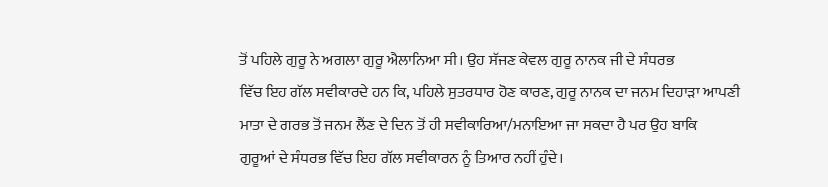ਤੋਂ ਪਹਿਲੇ ਗੁਰੂ ਨੇ ਅਗਲਾ ਗੁਰੂ ਐਲਾਨਿਆ ਸੀ। ਉਹ ਸੱਜਣ ਕੇਵਲ ਗੁਰੂ ਨਾਨਕ ਜੀ ਦੇ ਸੰਧਰਭ
ਵਿੱਚ ਇਹ ਗੱਲ ਸਵੀਕਾਰਦੇ ਹਨ ਕਿ, ਪਹਿਲੇ ਸੁਤਰਧਾਰ ਹੋਣ ਕਾਰਣ, ਗੁਰੂ ਨਾਨਕ ਦਾ ਜਨਮ ਦਿਹਾੜਾ ਆਪਣੀ
ਮਾਤਾ ਦੇ ਗਰਭ ਤੋਂ ਜਨਮ ਲੈਂਣ ਦੇ ਦਿਨ ਤੋਂ ਹੀ ਸਵੀਕਾਰਿਆ/ਮਨਾਇਆ ਜਾ ਸਕਦਾ ਹੈ ਪਰ ਉਹ ਬਾਕਿ
ਗੁਰੂਆਂ ਦੇ ਸੰਧਰਭ ਵਿੱਚ ਇਹ ਗੱਲ ਸਵੀਕਾਰਨ ਨੂੰ ਤਿਆਰ ਨਹੀਂ ਹੁੰਦੇ।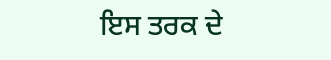ਇਸ ਤਰਕ ਦੇ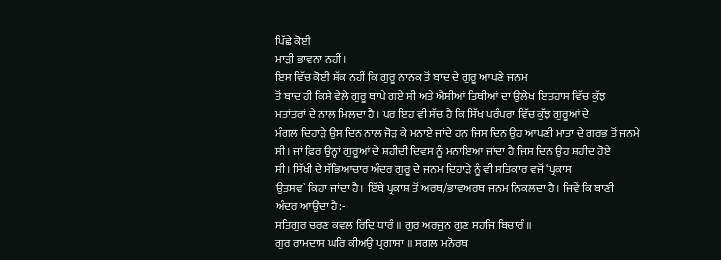ਪਿੱਛੇ ਕੋਈ
ਮਾੜੀ ਭਾਵਨਾ ਨਹੀਂ।
ਇਸ ਵਿੱਚ ਕੋਈ ਸ਼ੱਕ ਨਹੀਂ ਕਿ ਗੁਰੂ ਨਾਨਕ ਤੋਂ ਬਾਦ ਦੇ ਗੁਰੂ ਆਪਣੇ ਜਨਮ
ਤੋਂ ਬਾਦ ਹੀ ਕਿਸੇ ਵੇਲੇ ਗੁਰੂ ਥਾਪੇ ਗਏ ਸੀ ਅਤੇ ਐਸੀਆਂ ਤਿਥੀਆਂ ਦਾ ਉਲੇਖ ਇਤਹਾਸ ਵਿੱਚ ਕੁੱਝ
ਮਤਾਂਤਰਾਂ ਦੇ ਨਾਲ ਮਿਲਦਾ ਹੈ। ਪਰ ਇਹ ਵੀ ਸੱਚ ਹੈ ਕਿ ਸਿੱਖ ਪਰੰਪਰਾ ਵਿੱਚ ਕੁੱਝ ਗੁਰੂਆਂ ਦੇ
ਮੰਗਲ ਦਿਹਾੜੇ ਉਸ ਦਿਨ ਨਾਲ ਜੋੜ ਕੇ ਮਨਾਏ ਜਾਂਦੇ ਹਨ ਜਿਸ ਦਿਨ ਉਹ ਆਪਣੀ ਮਾਤਾ ਦੇ ਗਰਭ ਤੋਂ ਜਨਮੇ
ਸੀ। ਜਾਂ ਫ਼ਿਰ ਉਨ੍ਹਾਂ ਗੁਰੂਆਂ ਦੇ ਸ਼ਹੀਦੀ ਦਿਵਸ ਨੂੰ ਮਨਾਇਆ ਜਾਂਦਾ ਹੈ ਜਿਸ ਦਿਨ ਉਹ ਸ਼ਹੀਦ ਹੋਏ
ਸੀ। ਸਿੱਖੀ ਦੇ ਸੱਭਿਆਚਾਰ ਅੰਦਰ ਗੁਰੂ ਦੇ ਜਨਮ ਦਿਹਾੜੇ ਨੂੰ ਵੀ ਸਤਿਕਾਰ ਵਜੋਂ ‘ਪ੍ਰਕਾਸ
ਉਤਸਵ` ਕਿਹਾ ਜਾਂਦਾ ਹੈ। ਇੱਥੇ ਪ੍ਰਕਾਸ਼ ਤੋਂ ਅਰਥ/ਭਾਵਅਰਥ ਜਨਮ ਨਿਕਲਦਾ ਹੈ। ਜਿਵੇਂ ਕਿ ਬਾਣੀ
ਅੰਦਰ ਆਉਂਦਾ ਹੈ:-
ਸਤਿਗੁਰ ਚਰਣ ਕਵਲ ਰਿਦਿ ਧਾਰੰ ॥ ਗੁਰ ਅਰਜੁਨ ਗੁਣ ਸਹਜਿ ਬਿਚਾਰੰ ॥
ਗੁਰ ਰਾਮਦਾਸ ਘਰਿ ਕੀਅਉ ਪ੍ਰਗਾਸਾ ॥ ਸਗਲ ਮਨੋਰਥ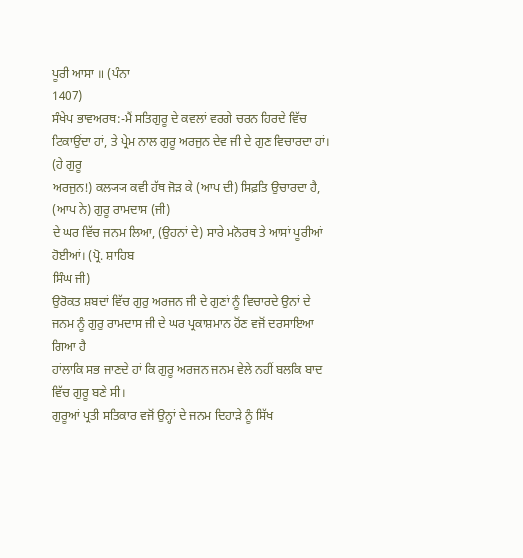ਪੂਰੀ ਆਸਾ ॥ (ਪੰਨਾ
1407)
ਸੰਖੇਪ ਭਾਵਅਰਥ:-ਮੈਂ ਸਤਿਗੁਰੂ ਦੇ ਕਵਲਾਂ ਵਰਗੇ ਚਰਨ ਹਿਰਦੇ ਵਿੱਚ
ਟਿਕਾਉਂਦਾ ਹਾਂ, ਤੇ ਪ੍ਰੇਮ ਨਾਲ ਗੁਰੂ ਅਰਜੁਨ ਦੇਵ ਜੀ ਦੇ ਗੁਣ ਵਿਚਾਰਦਾ ਹਾਂ। (ਹੇ ਗੁਰੂ
ਅਰਜੁਨ!) ਕਲ੍ਯ੍ਯ ਕਵੀ ਹੱਥ ਜੋੜ ਕੇ (ਆਪ ਦੀ) ਸਿਫ਼ਤਿ ਉਚਾਰਦਾ ਹੈ, (ਆਪ ਨੇ) ਗੁਰੂ ਰਾਮਦਾਸ (ਜੀ)
ਦੇ ਘਰ ਵਿੱਚ ਜਨਮ ਲਿਆ, (ਉਹਨਾਂ ਦੇ) ਸਾਰੇ ਮਨੋਰਥ ਤੇ ਆਸਾਂ ਪੂਰੀਆਂ ਹੋਈਆਂ। (ਪ੍ਰੋ. ਸ਼ਾਹਿਬ
ਸਿੰਘ ਜੀ)
ਉਰੋਕਤ ਸ਼ਬਦਾਂ ਵਿੱਚ ਗੁਰੁ ਅਰਜਨ ਜੀ ਦੇ ਗੁਣਾਂ ਨੂੰ ਵਿਚਾਰਦੇ ਉਨਾਂ ਦੇ
ਜਨਮ ਨੂੰ ਗੁਰੁ ਰਾਮਦਾਸ ਜੀ ਦੇ ਘਰ ਪ੍ਰਕਾਸ਼ਮਾਨ ਹੋਂਣ ਵਜੋਂ ਦਰਸਾਇਆ ਗਿਆ ਹੈ
ਹਾਂਲਾਕਿ ਸਭ ਜਾਣਦੇ ਹਾਂ ਕਿ ਗੁਰੂ ਅਰਜਨ ਜਨਮ ਵੇਲੇ ਨਹੀਂ ਬਲਕਿ ਬਾਦ ਵਿੱਚ ਗੁਰੂ ਬਣੇ ਸੀ।
ਗੁਰੂਆਂ ਪ੍ਰਤੀ ਸਤਿਕਾਰ ਵਜੋਂ ਉਨ੍ਹਾਂ ਦੇ ਜਨਮ ਦਿਹਾੜੇ ਨੂੰ ਸਿੱਖ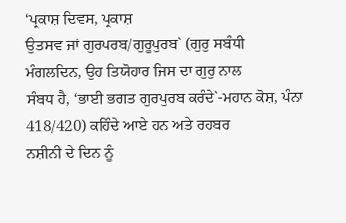‘ਪ੍ਰਕਾਸ਼ ਦਿਵਸ, ਪ੍ਰਕਾਸ਼
ਉਤਸਵ ਜਾਂ ਗੁਰਪਰਬ/ਗੁਰੂਪੁਰਬ` (ਗੁਰੁ ਸਬੰਧੀ ਮੰਗਲਦਿਨ, ਉਹ ਤਿਯੋਹਾਰ ਜਿਸ ਦਾ ਗੁਰੁ ਨਾਲ
ਸੰਬਧ ਹੈ, ‘ਭਾਈ ਭਗਤ ਗੁਰਪੁਰਬ ਕਰੰਦੇ`-ਮਹਾਨ ਕੋਸ਼, ਪੰਨਾ 418/420) ਕਹਿੰਦੇ ਆਏ ਹਨ ਅਤੇ ਰਹਬਰ
ਨਸ਼ੀਨੀ ਦੇ ਦਿਨ ਨੂੰ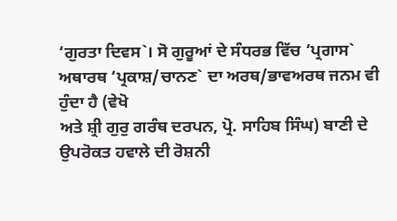‘ਗੁਰਤਾ ਦਿਵਸ`। ਸੋ ਗੁਰੂਆਂ ਦੇ ਸੰਧਰਭ ਵਿੱਚ ‘ਪ੍ਰਗਾਸ`
ਅਥਾਰਥ ‘ਪ੍ਰਕਾਸ਼/ਚਾਨਣ` ਦਾ ਅਰਥ/ਭਾਵਅਰਥ ਜਨਮ ਵੀ ਹੁੰਦਾ ਹੈ (ਵੇਖੋ
ਅਤੇ ਸ਼੍ਰੀ ਗੁਰੁ ਗਰੰਥ ਦਰਪਨ, ਪ੍ਰੋ. ਸਾਹਿਬ ਸਿੰਘ) ਬਾਣੀ ਦੇ ਉਪਰੋਕਤ ਹਵਾਲੇ ਦੀ ਰੋਸ਼ਨੀ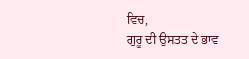ਵਿਚ,
ਗੁਰੂ ਦੀ ਉਸਤਤ ਦੇ ਭਾਵ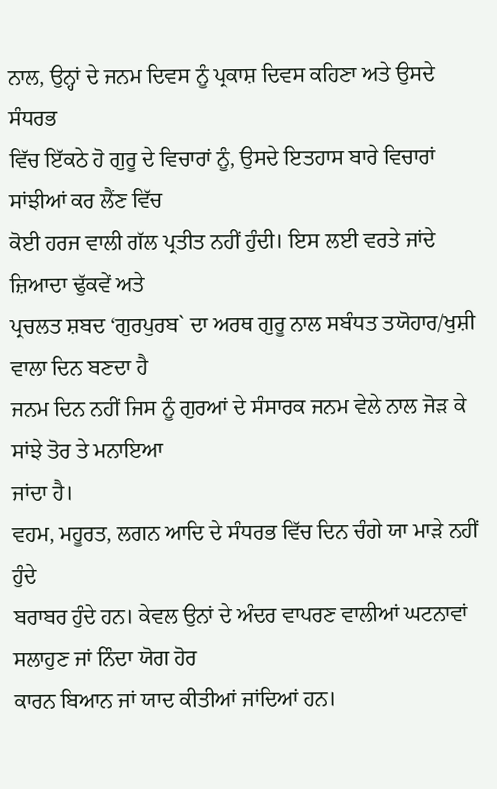ਨਾਲ, ਉਨ੍ਹਾਂ ਦੇ ਜਨਮ ਦਿਵਸ ਨੂੰ ਪ੍ਰਕਾਸ਼ ਦਿਵਸ ਕਹਿਣਾ ਅਤੇ ਉਸਦੇ ਸੰਧਰਭ
ਵਿੱਚ ਇੱਕਠੇ ਹੋ ਗੁਰੂ ਦੇ ਵਿਚਾਰਾਂ ਨੂੰ, ਉਸਦੇ ਇਤਹਾਸ ਬਾਰੇ ਵਿਚਾਰਾਂ ਸਾਂਝੀਆਂ ਕਰ ਲੈਂਣ ਵਿੱਚ
ਕੋਈ ਹਰਜ ਵਾਲੀ ਗੱਲ ਪ੍ਰਤੀਤ ਨਹੀਂ ਹੁੰਦੀ। ਇਸ ਲਈ ਵਰਤੇ ਜਾਂਦੇ ਜ਼ਿਆਦਾ ਢੁੱਕਵੇਂ ਅਤੇ
ਪ੍ਰਚਲਤ ਸ਼ਬਦ ‘ਗੁਰਪੁਰਬ` ਦਾ ਅਰਥ ਗੁਰੂ ਨਾਲ ਸਬੰਧਤ ਤਯੋਹਾਰ/ਖੁਸ਼ੀ ਵਾਲਾ ਦਿਨ ਬਣਦਾ ਹੈ
ਜਨਮ ਦਿਨ ਨਹੀਂ ਜਿਸ ਨੂੰ ਗੁਰਆਂ ਦੇ ਸੰਸਾਰਕ ਜਨਮ ਵੇਲੇ ਨਾਲ ਜੋੜ ਕੇ ਸਾਂਝੇ ਤੋਰ ਤੇ ਮਨਾਇਆ
ਜਾਂਦਾ ਹੈ।
ਵਹਮ, ਮਹੂਰਤ, ਲਗਨ ਆਦਿ ਦੇ ਸੰਧਰਭ ਵਿੱਚ ਦਿਨ ਚੰਗੇ ਯਾ ਮਾੜੇ ਨਹੀਂ ਹੁੰਦੇ
ਬਰਾਬਰ ਹੁੰਦੇ ਹਨ। ਕੇਵਲ ਉਨਾਂ ਦੇ ਅੰਦਰ ਵਾਪਰਣ ਵਾਲੀਆਂ ਘਟਨਾਵਾਂ ਸਲਾਹੁਣ ਜਾਂ ਨਿੰਦਾ ਯੋਗ ਹੋਰ
ਕਾਰਨ ਬਿਆਨ ਜਾਂ ਯਾਦ ਕੀਤੀਆਂ ਜਾਂਦਿਆਂ ਹਨ।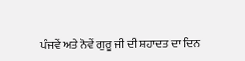ਪੰਜਵੇਂ ਅਤੇ ਨੋਵੇਂ ਗੁਰੂ ਜੀ ਦੀ ਸ਼ਹਾਦਤ ਦਾ ਦਿਨ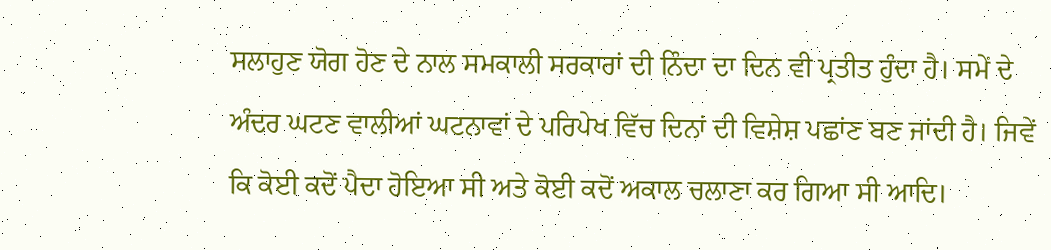ਸਲਾਹੁਣ ਯੋਗ ਹੋਣ ਦੇ ਨਾਲ ਸਮਕਾਲੀ ਸਰਕਾਰਾਂ ਦੀ ਨਿੰਦਾ ਦਾ ਦਿਨ ਵੀ ਪ੍ਰਤੀਤ ਹੁੰਦਾ ਹੈ। ਸਮੇਂ ਦੇ
ਅੰਦਰ ਘਟਣ ਵਾਲੀਆਂ ਘਟਨਾਵਾਂ ਦੇ ਪਰਿਪੇਖ ਵਿੱਚ ਦਿਨਾਂ ਦੀ ਵਿਸ਼ੇਸ਼ ਪਛਾਂਣ ਬਣ ਜਾਂਦੀ ਹੈ। ਜਿਵੇਂ
ਕਿ ਕੋਈ ਕਦੋਂ ਪੈਦਾ ਹੋਇਆ ਸੀ ਅਤੇ ਕੋਈ ਕਦੋਂ ਅਕਾਲ ਚਲਾਣਾ ਕਰ ਗਿਆ ਸੀ ਆਦਿ।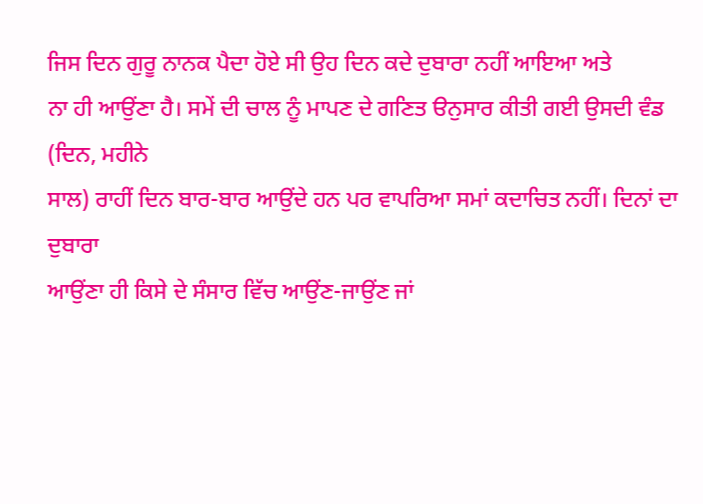ਜਿਸ ਦਿਨ ਗੁਰੂ ਨਾਨਕ ਪੈਦਾ ਹੋਏ ਸੀ ਉਹ ਦਿਨ ਕਦੇ ਦੁਬਾਰਾ ਨਹੀਂ ਆਇਆ ਅਤੇ
ਨਾ ਹੀ ਆਉਂਣਾ ਹੈ। ਸਮੇਂ ਦੀ ਚਾਲ ਨੂੰ ਮਾਪਣ ਦੇ ਗਣਿਤ ੳਨੁਸਾਰ ਕੀਤੀ ਗਈ ਉਸਦੀ ਵੰਡ (ਦਿਨ, ਮਹੀਨੇ
ਸਾਲ) ਰਾਹੀਂ ਦਿਨ ਬਾਰ-ਬਾਰ ਆਉਂਦੇ ਹਨ ਪਰ ਵਾਪਰਿਆ ਸਮਾਂ ਕਦਾਚਿਤ ਨਹੀਂ। ਦਿਨਾਂ ਦਾ ਦੁਬਾਰਾ
ਆਉਂਣਾ ਹੀ ਕਿਸੇ ਦੇ ਸੰਸਾਰ ਵਿੱਚ ਆਉਂਣ-ਜਾਉਂਣ ਜਾਂ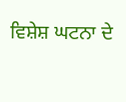ਵਿਸ਼ੇਸ਼ ਘਟਨਾ ਦੇ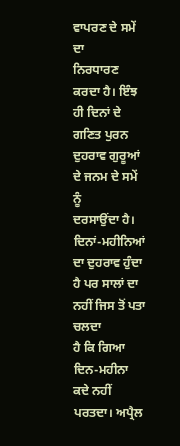ਵਾਪਰਣ ਦੇ ਸਮੇਂ ਦਾ
ਨਿਰਧਾਰਣ ਕਰਦਾ ਹੈ। ਇੰਝ ਹੀ ਦਿਨਾਂ ਦੇ ਗਣਿਤ ਪੁਰਨ ਦੁਹਰਾਵ ਗੁਰੂਆਂ ਦੇ ਜਨਮ ਦੇ ਸਮੇਂ ਨੂੰ
ਦਰਸਾਉਂਦਾ ਹੈ। ਦਿਨਾਂ-ਮਹੀਨਿਆਂ ਦਾ ਦੁਹਰਾਵ ਹੁੰਦਾ ਹੈ ਪਰ ਸਾਲਾਂ ਦਾ ਨਹੀਂ ਜਿਸ ਤੋਂ ਪਤਾ ਚਲਦਾ
ਹੈ ਕਿ ਗਿਆ ਦਿਨ-ਮਹੀਨਾ ਕਦੇ ਨਹੀਂ ਪਰਤਦਾ। ਅਪ੍ਰੈਲ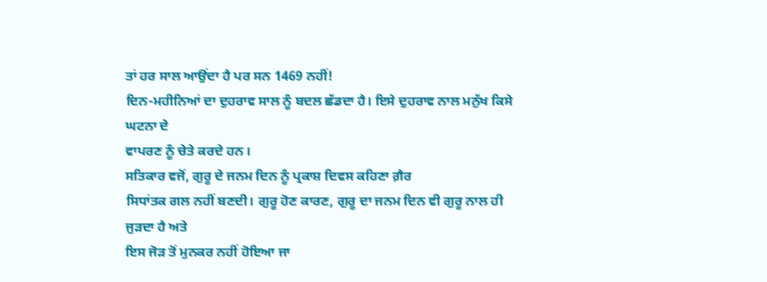ਤਾਂ ਹਰ ਸਾਲ ਆਉਂਦਾ ਹੈ ਪਰ ਸਨ 1469 ਨਹੀਂ!
ਦਿਨ-ਮਹੀਨਿਆਂ ਦਾ ਦੁਹਰਾਵ ਸਾਲ ਨੂੰ ਬਦਲ ਛੱਡਦਾ ਹੈ। ਇਸੇ ਦੁਹਰਾਵ ਨਾਲ ਮਨੁੱਖ ਕਿਸੇ ਘਟਨਾ ਦੇ
ਵਾਪਰਣ ਨੂੰ ਚੇਤੇ ਕਰਦੇ ਹਨ।
ਸਤਿਕਾਰ ਵਜੋਂ, ਗੁਰੂ ਦੇ ਜਨਮ ਦਿਨ ਨੂੰ ਪ੍ਰਕਾਸ਼ ਦਿਵਸ ਕਹਿਣਾ ਗ਼ੈਰ
ਸਿਧਾਂਤਕ ਗਲ ਨਹੀਂ ਬਣਦੀ। ਗੁਰੂ ਹੋਣ ਕਾਰਣ, ਗੁਰੂ ਦਾ ਜਨਮ ਦਿਨ ਵੀ ਗੁਰੂ ਨਾਲ ਹੀ ਜੁੜਦਾ ਹੈ ਅਤੇ
ਇਸ ਜੋੜ ਤੋਂ ਮੁਨਕਰ ਨਹੀਂ ਹੋਇਆ ਜਾ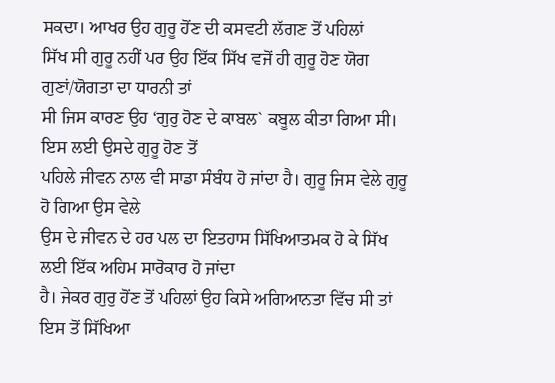ਸਕਦਾ। ਆਖਰ ਉਹ ਗੁਰੂ ਹੋਂਣ ਦੀ ਕਸਵਟੀ ਲੱਗਣ ਤੋਂ ਪਹਿਲਾਂ
ਸਿੱਖ ਸੀ ਗੁਰੂ ਨਹੀਂ ਪਰ ਉਹ ਇੱਕ ਸਿੱਖ ਵਜੋਂ ਹੀ ਗੁਰੂ ਹੋਣ ਯੋਗ ਗੁਣਾਂ/ਯੋਗਤਾ ਦਾ ਧਾਰਨੀ ਤਾਂ
ਸੀ ਜਿਸ ਕਾਰਣ ਉਹ ‘ਗੁਰੁ ਹੋਣ ਦੇ ਕਾਬਲ` ਕਬੂਲ ਕੀਤਾ ਗਿਆ ਸੀ। ਇਸ ਲਈ ਉਸਦੇ ਗੁਰੂ ਹੋਣ ਤੋਂ
ਪਹਿਲੇ ਜੀਵਨ ਨਾਲ ਵੀ ਸਾਡਾ ਸੰਬੰਧ ਹੋ ਜਾਂਦਾ ਹੈ। ਗੁਰੂ ਜਿਸ ਵੇਲੇ ਗੁਰੂ ਹੋ ਗਿਆ ਉਸ ਵੇਲੇ
ਉਸ ਦੇ ਜੀਵਨ ਦੇ ਹਰ ਪਲ ਦਾ ਇਤਹਾਸ ਸਿੱਖਿਆਤਮਕ ਹੋ ਕੇ ਸਿੱਖ ਲਈ ਇੱਕ ਅਹਿਮ ਸਾਰੋਕਾਰ ਹੋ ਜਾਂਦਾ
ਹੈ। ਜੇਕਰ ਗੁਰੁ ਹੋਂਣ ਤੋਂ ਪਹਿਲਾਂ ਉਹ ਕਿਸੇ ਅਗਿਆਨਤਾ ਵਿੱਚ ਸੀ ਤਾਂ ਇਸ ਤੋਂ ਸਿੱਖਿਆ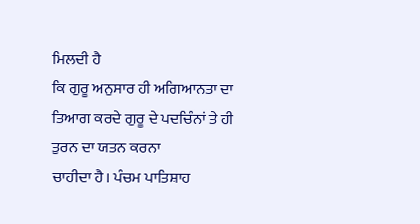ਮਿਲਦੀ ਹੈ
ਕਿ ਗੁਰੂ ਅਨੁਸਾਰ ਹੀ ਅਗਿਆਨਤਾ ਦਾ ਤਿਆਗ ਕਰਦੇ ਗੁਰੂ ਦੇ ਪਦਚਿੰਨਾਂ ਤੇ ਹੀ ਤੁਰਨ ਦਾ ਯਤਨ ਕਰਨਾ
ਚਾਹੀਦਾ ਹੈ। ਪੰਚਮ ਪਾਤਿਸ਼ਾਹ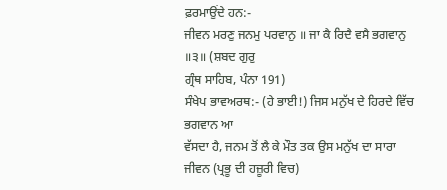ਫ਼ਰਮਾਉਂਦੇ ਹਨ:-
ਜੀਵਨ ਮਰਣੁ ਜਨਮੁ ਪਰਵਾਨੁ ॥ ਜਾ ਕੈ ਰਿਦੈ ਵਸੈ ਭਗਵਾਨੁ ॥੩॥ (ਸ਼ਬਦ ਗੁਰੁ
ਗ੍ਰੰਥ ਸਾਹਿਬ, ਪੰਨਾ 191)
ਸੰਖੇਪ ਭਾਵਅਰਥ:- (ਹੇ ਭਾਈ!) ਜਿਸ ਮਨੁੱਖ ਦੇ ਹਿਰਦੇ ਵਿੱਚ ਭਗਵਾਨ ਆ
ਵੱਸਦਾ ਹੈ, ਜਨਮ ਤੋਂ ਲੈ ਕੇ ਮੌਤ ਤਕ ਉਸ ਮਨੁੱਖ ਦਾ ਸਾਰਾ ਜੀਵਨ (ਪ੍ਰਭੂ ਦੀ ਹਜ਼ੂਰੀ ਵਿਚ)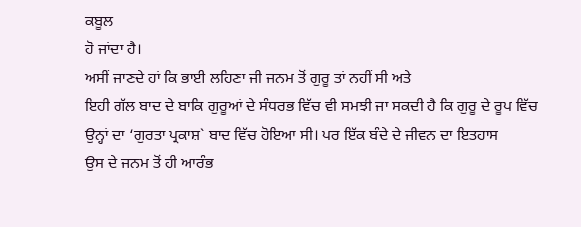ਕਬੂਲ
ਹੋ ਜਾਂਦਾ ਹੈ।
ਅਸੀਂ ਜਾਣਦੇ ਹਾਂ ਕਿ ਭਾਈ ਲਹਿਣਾ ਜੀ ਜਨਮ ਤੋਂ ਗੁਰੂ ਤਾਂ ਨਹੀਂ ਸੀ ਅਤੇ
ਇਹੀ ਗੱਲ ਬਾਦ ਦੇ ਬਾਕਿ ਗੁਰੂਆਂ ਦੇ ਸੰਧਰਭ ਵਿੱਚ ਵੀ ਸਮਝੀ ਜਾ ਸਕਦੀ ਹੈ ਕਿ ਗੁਰੂ ਦੇ ਰੂਪ ਵਿੱਚ
ਉਨ੍ਹਾਂ ਦਾ ‘ਗੁਰਤਾ ਪ੍ਰਕਾਸ਼` ਬਾਦ ਵਿੱਚ ਹੋਇਆ ਸੀ। ਪਰ ਇੱਕ ਬੰਦੇ ਦੇ ਜੀਵਨ ਦਾ ਇਤਹਾਸ
ਉਸ ਦੇ ਜਨਮ ਤੋਂ ਹੀ ਆਰੰਭ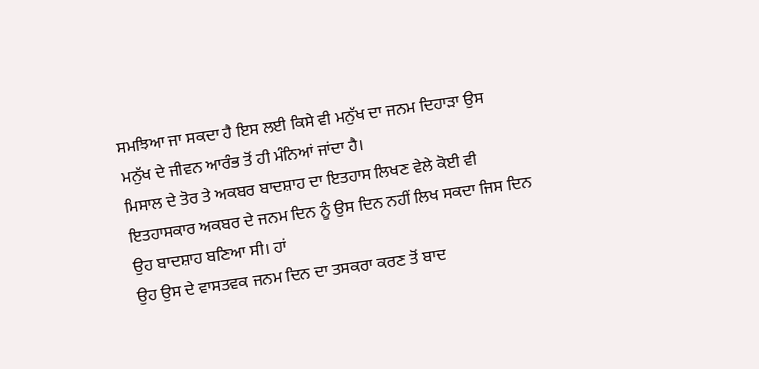ਸਮਝਿਆ ਜਾ ਸਕਦਾ ਹੈ ਇਸ ਲਈ ਕਿਸੇ ਵੀ ਮਨੁੱਖ ਦਾ ਜਨਮ ਦਿਹਾੜਾ ਉਸ
ਮਨੁੱਖ ਦੇ ਜੀਵਨ ਆਰੰਭ ਤੋਂ ਹੀ ਮੰਨਿਆਂ ਜਾਂਦਾ ਹੈ।
ਮਿਸਾਲ ਦੇ ਤੋਰ ਤੇ ਅਕਬਰ ਬਾਦਸ਼ਾਹ ਦਾ ਇਤਹਾਸ ਲਿਖਣ ਵੇਲੇ ਕੋਈ ਵੀ
ਇਤਹਾਸਕਾਰ ਅਕਬਰ ਦੇ ਜਨਮ ਦਿਨ ਨੂੰ ਉਸ ਦਿਨ ਨਹੀਂ ਲਿਖ ਸਕਦਾ ਜਿਸ ਦਿਨ ਉਹ ਬਾਦਸ਼ਾਹ ਬਣਿਆ ਸੀ। ਹਾਂ
ਉਹ ਉਸ ਦੇ ਵਾਸਤਵਕ ਜਨਮ ਦਿਨ ਦਾ ਤਸਕਰਾ ਕਰਣ ਤੋਂ ਬਾਦ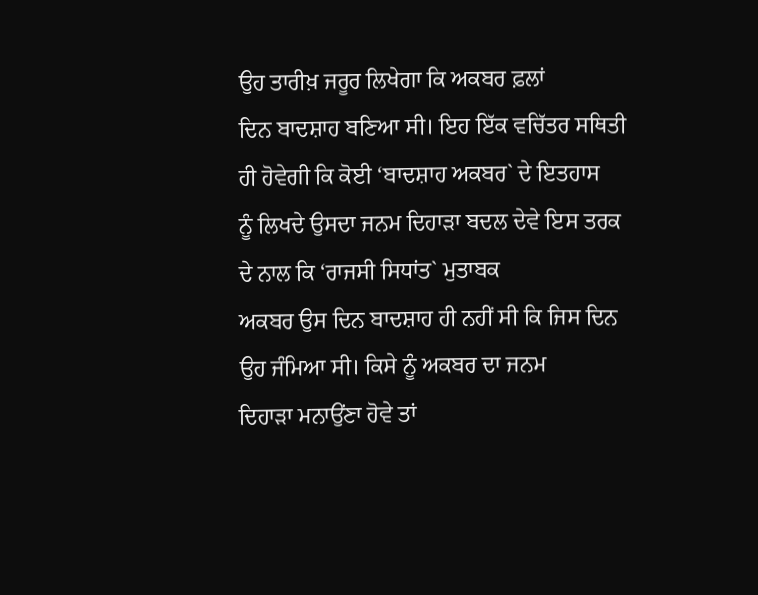ਉਹ ਤਾਰੀਖ਼ ਜਰੂਰ ਲਿਖੇਗਾ ਕਿ ਅਕਬਰ ਫ਼ਲਾਂ
ਦਿਨ ਬਾਦਸ਼ਾਹ ਬਣਿਆ ਸੀ। ਇਹ ਇੱਕ ਵਚਿੱਤਰ ਸਥਿਤੀ ਹੀ ਹੋਵੇਗੀ ਕਿ ਕੋਈ ‘ਬਾਦਸ਼ਾਹ ਅਕਬਰ` ਦੇ ਇਤਹਾਸ
ਨੂੰ ਲਿਖਦੇ ਉਸਦਾ ਜਨਮ ਦਿਹਾੜਾ ਬਦਲ ਦੇਵੇ ਇਸ ਤਰਕ ਦੇ ਨਾਲ ਕਿ ‘ਰਾਜਸੀ ਸਿਧਾਂਤ` ਮੁਤਾਬਕ
ਅਕਬਰ ਉਸ ਦਿਨ ਬਾਦਸ਼ਾਹ ਹੀ ਨਹੀਂ ਸੀ ਕਿ ਜਿਸ ਦਿਨ ਉਹ ਜੰਮਿਆ ਸੀ। ਕਿਸੇ ਨੂੰ ਅਕਬਰ ਦਾ ਜਨਮ
ਦਿਹਾੜਾ ਮਨਾਉਂਣਾ ਹੋਵੇ ਤਾਂ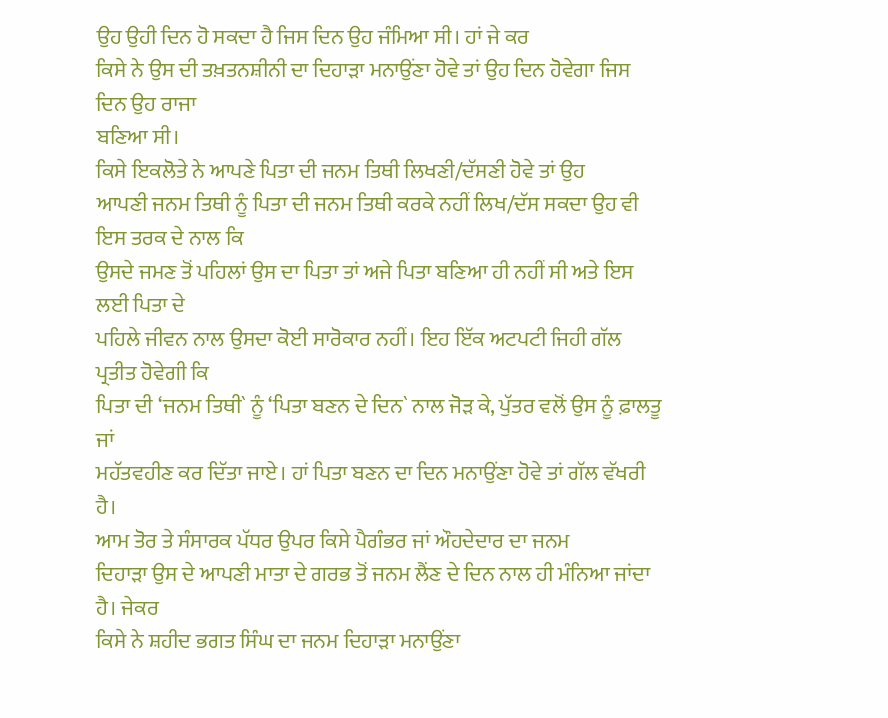ਉਹ ਉਹੀ ਦਿਨ ਹੋ ਸਕਦਾ ਹੈ ਜਿਸ ਦਿਨ ਉਹ ਜੰਮਿਆ ਸੀ। ਹਾਂ ਜੇ ਕਰ
ਕਿਸੇ ਨੇ ਉਸ ਦੀ ਤਖ਼ਤਨਸ਼ੀਨੀ ਦਾ ਦਿਹਾੜਾ ਮਨਾਉਂਣਾ ਹੋਵੇ ਤਾਂ ਉਹ ਦਿਨ ਹੋਵੇਗਾ ਜਿਸ ਦਿਨ ਉਹ ਰਾਜਾ
ਬਣਿਆ ਸੀ।
ਕਿਸੇ ਇਕਲੋਤੇ ਨੇ ਆਪਣੇ ਪਿਤਾ ਦੀ ਜਨਮ ਤਿਥੀ ਲਿਖਣੀ/ਦੱਸਣੀ ਹੋਵੇ ਤਾਂ ਉਹ
ਆਪਣੀ ਜਨਮ ਤਿਥੀ ਨੂੰ ਪਿਤਾ ਦੀ ਜਨਮ ਤਿਥੀ ਕਰਕੇ ਨਹੀਂ ਲਿਖ/ਦੱਸ ਸਕਦਾ ਉਹ ਵੀ ਇਸ ਤਰਕ ਦੇ ਨਾਲ ਕਿ
ਉਸਦੇ ਜਮਣ ਤੋਂ ਪਹਿਲਾਂ ਉਸ ਦਾ ਪਿਤਾ ਤਾਂ ਅਜੇ ਪਿਤਾ ਬਣਿਆ ਹੀ ਨਹੀਂ ਸੀ ਅਤੇ ਇਸ ਲਈ ਪਿਤਾ ਦੇ
ਪਹਿਲੇ ਜੀਵਨ ਨਾਲ ਉਸਦਾ ਕੋਈ ਸਾਰੋਕਾਰ ਨਹੀਂ। ਇਹ ਇੱਕ ਅਟਪਟੀ ਜਿਹੀ ਗੱਲ ਪ੍ਰਤੀਤ ਹੋਵੇਗੀ ਕਿ
ਪਿਤਾ ਦੀ ‘ਜਨਮ ਤਿਥੀ` ਨੂੰ ‘ਪਿਤਾ ਬਣਨ ਦੇ ਦਿਨ` ਨਾਲ ਜੋੜ ਕੇ, ਪੁੱਤਰ ਵਲੋਂ ਉਸ ਨੂੰ ਫ਼ਾਲਤੂ ਜਾਂ
ਮਹੱਤਵਹੀਣ ਕਰ ਦਿੱਤਾ ਜਾਏ। ਹਾਂ ਪਿਤਾ ਬਣਨ ਦਾ ਦਿਨ ਮਨਾਉਂਣਾ ਹੋਵੇ ਤਾਂ ਗੱਲ ਵੱਖਰੀ ਹੈ।
ਆਮ ਤੋਰ ਤੇ ਸੰਸਾਰਕ ਪੱਧਰ ਉਪਰ ਕਿਸੇ ਪੈਗੰਭਰ ਜਾਂ ਔਹਦੇਦਾਰ ਦਾ ਜਨਮ
ਦਿਹਾੜਾ ਉਸ ਦੇ ਆਪਣੀ ਮਾਤਾ ਦੇ ਗਰਭ ਤੋਂ ਜਨਮ ਲੈਂਣ ਦੇ ਦਿਨ ਨਾਲ ਹੀ ਮੰਨਿਆ ਜਾਂਦਾ ਹੈ। ਜੇਕਰ
ਕਿਸੇ ਨੇ ਸ਼ਹੀਦ ਭਗਤ ਸਿੰਘ ਦਾ ਜਨਮ ਦਿਹਾੜਾ ਮਨਾਉਂਣਾ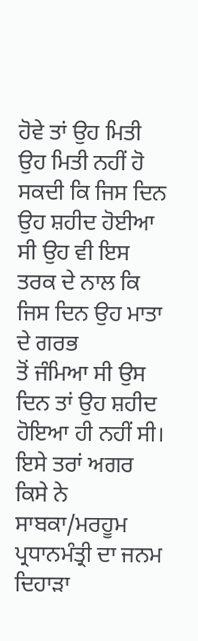ਹੋਵੇ ਤਾਂ ਉਹ ਮਿਤੀ ਉਹ ਮਿਤੀ ਨਹੀਂ ਹੋ
ਸਕਦੀ ਕਿ ਜਿਸ ਦਿਨ ਉਹ ਸ਼ਹੀਦ ਹੋਈਆ ਸੀ ਉਹ ਵੀ ਇਸ ਤਰਕ ਦੇ ਨਾਲ ਕਿ ਜਿਸ ਦਿਨ ਉਹ ਮਾਤਾ ਦੇ ਗਰਭ
ਤੋਂ ਜੰਮਿਆ ਸੀ ਉਸ ਦਿਨ ਤਾਂ ਉਹ ਸ਼ਹੀਦ ਹੋਇਆ ਹੀ ਨਹੀਂ ਸੀ। ਇਸੇ ਤਰਾਂ ਅਗਰ ਕਿਸੇ ਨੇ
ਸਾਬਕਾ/ਮਰਹੂਮ ਪ੍ਰਧਾਨਮੰਤ੍ਰੀ ਦਾ ਜਨਮ ਦਿਹਾੜਾ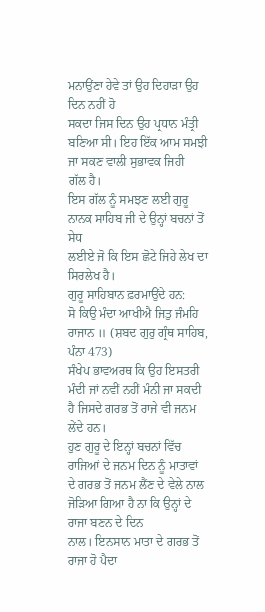ਮਨਾਉਂਣਾ ਹੇਵੇ ਤਾਂ ਉਹ ਦਿਹਾੜਾ ਉਹ ਦਿਨ ਨਹੀਂ ਹੋ
ਸਕਦਾ ਜਿਸ ਦਿਨ ਉਹ ਪ੍ਰਧਾਨ ਮੰਤ੍ਰੀ ਬਣਿਆ ਸੀ। ਇਹ ਇੱਕ ਆਮ ਸਮਝੀ ਜਾ ਸਕਣ ਵਾਲੀ ਸੁਭਾਵਕ ਜਿਹੀ
ਗੱਲ ਹੈ।
ਇਸ ਗੱਲ ਨੂੰ ਸਮਝਣ ਲਈ ਗੁਰੂ ਨਾਨਕ ਸਾਹਿਬ ਜੀ ਦੇ ਉਨ੍ਹਾਂ ਬਚਨਾਂ ਤੋਂ ਸੇਧ
ਲਈਏ ਜੋ ਕਿ ਇਸ ਛੋਟੇ ਜਿਹੇ ਲੇਖ ਦਾ ਸਿਰਲੇਖ ਹੈ।
ਗੁਰੂ ਸਾਹਿਬਾਨ ਫ਼ਰਮਾਉਂਦੇ ਹਨ:
ਸੋ ਕਿਉ ਮੰਦਾ ਆਖੀਐ ਜਿਤੁ ਜੰਮਹਿ ਰਾਜਾਨ ॥ (ਸ਼ਬਦ ਗੁਰੁ ਗ੍ਰੰਥ ਸਾਹਿਬ,
ਪੰਨਾ 473)
ਸੰਖੇਪ ਭਾਵਅਰਥ ਕਿ ਉਹ ਇਸਤਰੀ ਮੰਦੀ ਜਾਂ ਨਵੀਂ ਨਹੀਂ ਮੰਨੀ ਜਾ ਸਕਦੀ
ਹੈ ਜਿਸਦੇ ਗਰਭ ਤੋਂ ਰਾਜੇ ਵੀ ਜਨਮ ਲੇਂਦੇ ਹਨ।
ਹੁਣ ਗੁਰੂ ਦੇ ਇਨ੍ਹਾਂ ਬਚਨਾਂ ਵਿੱਚ ਰਾਜਿਆਂ ਦੇ ਜਨਮ ਦਿਨ ਨੂੰ ਮਾਤਾਵਾਂ
ਦੇ ਗਰਭ ਤੋਂ ਜਨਮ ਲੈਂਣ ਦੇ ਵੇਲੇ ਨਾਲ ਜੋੜਿਆ ਗਿਆ ਹੈ ਨਾ ਕਿ ਉਨ੍ਹਾਂ ਦੇ ਰਾਜਾ ਬਣਨ ਦੇ ਦਿਨ
ਨਾਲ। ਇਨਸਾਨ ਮਾਤਾ ਦੇ ਗਰਭ ਤੋਂ ਰਾਜਾ ਹੋ ਪੈਦਾ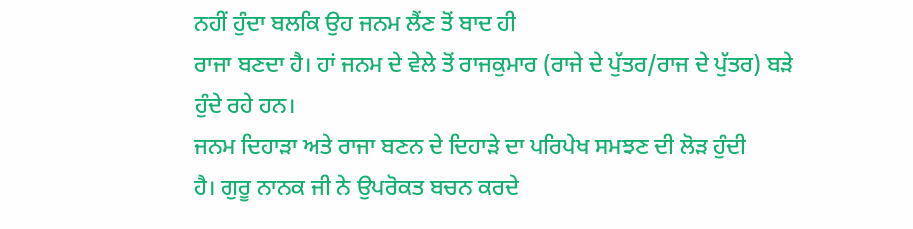ਨਹੀਂ ਹੁੰਦਾ ਬਲਕਿ ਉਹ ਜਨਮ ਲੈਂਣ ਤੋਂ ਬਾਦ ਹੀ
ਰਾਜਾ ਬਣਦਾ ਹੈ। ਹਾਂ ਜਨਮ ਦੇ ਵੇਲੇ ਤੋਂ ਰਾਜਕੁਮਾਰ (ਰਾਜੇ ਦੇ ਪੁੱਤਰ/ਰਾਜ ਦੇ ਪੁੱਤਰ) ਬੜੇ
ਹੁੰਦੇ ਰਹੇ ਹਨ।
ਜਨਮ ਦਿਹਾੜਾ ਅਤੇ ਰਾਜਾ ਬਣਨ ਦੇ ਦਿਹਾੜੇ ਦਾ ਪਰਿਪੇਖ ਸਮਝਣ ਦੀ ਲੋੜ ਹੁੰਦੀ
ਹੈ। ਗੁਰੂ ਨਾਨਕ ਜੀ ਨੇ ਉਪਰੋਕਤ ਬਚਨ ਕਰਦੇ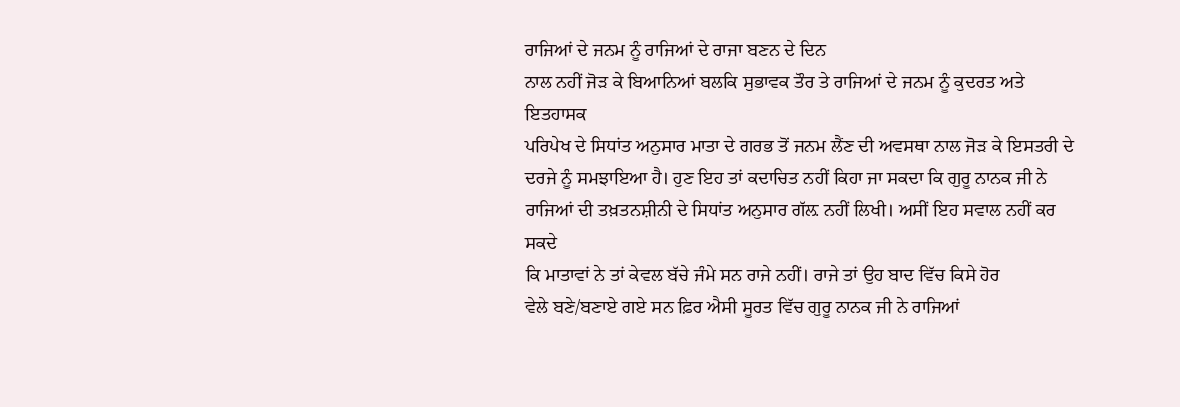ਰਾਜਿਆਂ ਦੇ ਜਨਮ ਨੂੰ ਰਾਜਿਆਂ ਦੇ ਰਾਜਾ ਬਣਨ ਦੇ ਦਿਨ
ਨਾਲ ਨਹੀਂ ਜੋੜ ਕੇ ਬਿਆਨਿਆਂ ਬਲਕਿ ਸੁਭਾਵਕ ਤੌਰ ਤੇ ਰਾਜਿਆਂ ਦੇ ਜਨਮ ਨੂੰ ਕੁਦਰਤ ਅਤੇ ਇਤਹਾਸਕ
ਪਰਿਪੇਖ ਦੇ ਸਿਧਾਂਤ ਅਨੁਸਾਰ ਮਾਤਾ ਦੇ ਗਰਭ ਤੋਂ ਜਨਮ ਲੈਂਣ ਦੀ ਅਵਸਥਾ ਨਾਲ ਜੋੜ ਕੇ ਇਸਤਰੀ ਦੇ
ਦਰਜੇ ਨੂੰ ਸਮਝਾਇਆ ਹੈ। ਹੁਣ ਇਹ ਤਾਂ ਕਦਾਚਿਤ ਨਹੀਂ ਕਿਹਾ ਜਾ ਸਕਦਾ ਕਿ ਗੁਰੂ ਨਾਨਕ ਜੀ ਨੇ
ਰਾਜਿਆਂ ਦੀ ਤਖ਼ਤਨਸ਼ੀਨੀ ਦੇ ਸਿਧਾਂਤ ਅਨੁਸਾਰ ਗੱਲ਼ ਨਹੀਂ ਲਿਖੀ। ਅਸੀਂ ਇਹ ਸਵਾਲ ਨਹੀਂ ਕਰ ਸਕਦੇ
ਕਿ ਮਾਤਾਵਾਂ ਨੇ ਤਾਂ ਕੇਵਲ ਬੱਚੇ ਜੰਮੇ ਸਨ ਰਾਜੇ ਨਹੀਂ। ਰਾਜੇ ਤਾਂ ਉਹ ਬਾਦ ਵਿੱਚ ਕਿਸੇ ਹੋਰ
ਵੇਲੇ ਬਣੇ/ਬਣਾਏ ਗਏ ਸਨ ਫ਼ਿਰ ਐਸੀ ਸੂਰਤ ਵਿੱਚ ਗੁਰੂ ਨਾਨਕ ਜੀ ਨੇ ਰਾਜਿਆਂ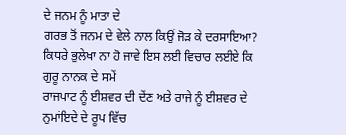ਦੇ ਜਨਮ ਨੂੰ ਮਾਤਾ ਦੇ
ਗਰਭ ਤੋਂ ਜਨਮ ਦੇ ਵੇਲੇ ਨਾਲ ਕਿਉਂ ਜੋੜ ਕੇ ਦਰਸਾਇਆ?
ਕਿਧਰੇ ਭੁਲੇਖਾ ਨਾ ਹੋ ਜਾਵੇ ਇਸ ਲਈ ਵਿਚਾਰ ਲਈਏ ਕਿ ਗੁਰੂ ਨਾਨਕ ਦੇ ਸਮੇਂ
ਰਾਜਪਾਟ ਨੂੰ ਈਸ਼ਵਰ ਦੀ ਦੇਂਣ ਅਤੇ ਰਾਜੇ ਨੂੰ ਈਸ਼ਵਰ ਦੇ ਨੁਮਾਂਇਦੇ ਦੇ ਰੂਪ ਵਿੱਚ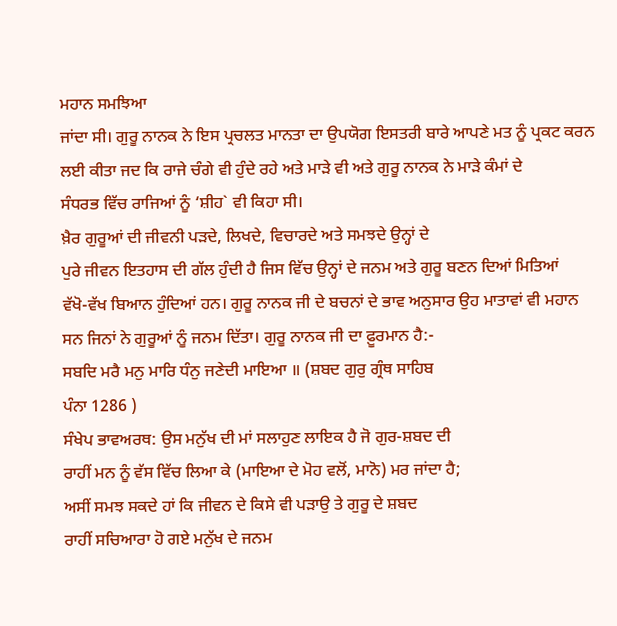ਮਹਾਨ ਸਮਝਿਆ
ਜਾਂਦਾ ਸੀ। ਗੁਰੂ ਨਾਨਕ ਨੇ ਇਸ ਪ੍ਰਚਲਤ ਮਾਨਤਾ ਦਾ ਉਪਯੋਗ ਇਸਤਰੀ ਬਾਰੇ ਆਪਣੇ ਮਤ ਨੂੰ ਪ੍ਰਕਟ ਕਰਨ
ਲਈ ਕੀਤਾ ਜਦ ਕਿ ਰਾਜੇ ਚੰਗੇ ਵੀ ਹੁੰਦੇ ਰਹੇ ਅਤੇ ਮਾੜੇ ਵੀ ਅਤੇ ਗੁਰੂ ਨਾਨਕ ਨੇ ਮਾੜੇ ਕੰਮਾਂ ਦੇ
ਸੰਧਰਭ ਵਿੱਚ ਰਾਜਿਆਂ ਨੂੰ ‘ਸ਼ੀਹ` ਵੀ ਕਿਹਾ ਸੀ।
ਖ਼ੈਰ ਗੁਰੂਆਂ ਦੀ ਜੀਵਨੀ ਪੜਦੇ, ਲਿਖਦੇ, ਵਿਚਾਰਦੇ ਅਤੇ ਸਮਝਦੇ ਉਨ੍ਹਾਂ ਦੇ
ਪੁਰੇ ਜੀਵਨ ਇਤਹਾਸ ਦੀ ਗੱਲ ਹੁੰਦੀ ਹੈ ਜਿਸ ਵਿੱਚ ਉਨ੍ਹਾਂ ਦੇ ਜਨਮ ਅਤੇ ਗੁਰੂ ਬਣਨ ਦਿਆਂ ਮਿਤਿਆਂ
ਵੱਖੋ-ਵੱਖ ਬਿਆਨ ਹੁੰਦਿਆਂ ਹਨ। ਗੁਰੂ ਨਾਨਕ ਜੀ ਦੇ ਬਚਨਾਂ ਦੇ ਭਾਵ ਅਨੁਸਾਰ ਉਹ ਮਾਤਾਵਾਂ ਵੀ ਮਹਾਨ
ਸਨ ਜਿਨਾਂ ਨੇ ਗੁਰੂਆਂ ਨੂੰ ਜਨਮ ਦਿੱਤਾ। ਗੁਰੂ ਨਾਨਕ ਜੀ ਦਾ ਫ਼ੂਰਮਾਨ ਹੈ:-
ਸਬਦਿ ਮਰੈ ਮਨੁ ਮਾਰਿ ਧੰਨੁ ਜਣੇਦੀ ਮਾਇਆ ॥ (ਸ਼ਬਦ ਗੁਰੁ ਗ੍ਰੰਥ ਸਾਹਿਬ
ਪੰਨਾ 1286 )
ਸੰਖੇਪ ਭਾਵਅਰਥ: ਉਸ ਮਨੁੱਖ ਦੀ ਮਾਂ ਸਲਾਹੁਣ ਲਾਇਕ ਹੈ ਜੋ ਗੁਰ-ਸ਼ਬਦ ਦੀ
ਰਾਹੀਂ ਮਨ ਨੂੰ ਵੱਸ ਵਿੱਚ ਲਿਆ ਕੇ (ਮਾਇਆ ਦੇ ਮੋਹ ਵਲੋਂ, ਮਾਨੋ) ਮਰ ਜਾਂਦਾ ਹੈ;
ਅਸੀਂ ਸਮਝ ਸਕਦੇ ਹਾਂ ਕਿ ਜੀਵਨ ਦੇ ਕਿਸੇ ਵੀ ਪੜਾਉ ਤੇ ਗੁਰੂ ਦੇ ਸ਼ਬਦ
ਰਾਹੀਂ ਸਚਿਆਰਾ ਹੋ ਗਏ ਮਨੁੱਖ ਦੇ ਜਨਮ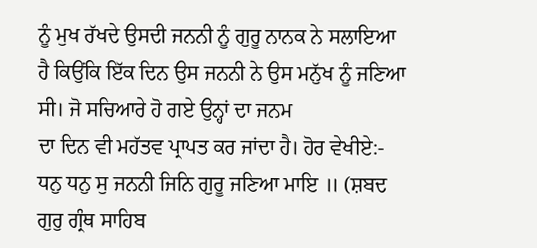ਨੂੰ ਮੁਖ ਰੱਖਦੇ ਉਸਦੀ ਜਨਨੀ ਨੂੰ ਗੁਰੂ ਨਾਨਕ ਨੇ ਸਲਾਇਆ
ਹੈ ਕਿਉਂਕਿ ਇੱਕ ਦਿਨ ਉਸ ਜਨਨੀ ਨੇ ਉਸ ਮਨੁੱਖ ਨੂੰ ਜਣਿਆ ਸੀ। ਜੋ ਸਚਿਆਰੇ ਹੋ ਗਏ ਉਨ੍ਹਾਂ ਦਾ ਜਨਮ
ਦਾ ਦਿਨ ਵੀ ਮਹੱਤਵ ਪ੍ਰਾਪਤ ਕਰ ਜਾਂਦਾ ਹੈ। ਹੋਰ ਵੇਖੀਏ:-
ਧਨੁ ਧਨੁ ਸੁ ਜਨਨੀ ਜਿਨਿ ਗੁਰੂ ਜਣਿਆ ਮਾਇ ॥ (ਸ਼ਬਦ ਗੁਰੁ ਗ੍ਰੰਥ ਸਾਹਿਬ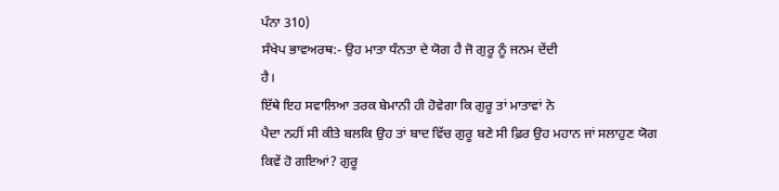ਪੰਨਾ 310)
ਸੰਖੇਪ ਭਾਵਅਰਥ:- ਉਹ ਮਾਤਾ ਧੰਨਤਾ ਦੇ ਯੋਗ ਹੈ ਜੋ ਗੁਰੂ ਨੂੰ ਜਨਮ ਦੇਂਦੀ
ਹੈ।
ਇੱਥੇ ਇਹ ਸਵਾਲਿਆ ਤਰਕ ਬੇਮਾਨੀ ਹੀ ਹੋਵੇਗਾ ਕਿ ਗੁਰੂ ਤਾਂ ਮਾਤਾਵਾਂ ਨੇ
ਪੈਦਾ ਨਹੀਂ ਸੀ ਕੀਤੇ ਬਲਕਿ ਉਹ ਤਾਂ ਬਾਦ ਵਿੱਚ ਗੁਰੂ ਬਣੇ ਸੀ ਫ਼ਿਰ ਉਹ ਮਹਾਨ ਜਾਂ ਸਲਾਹੁਣ ਯੋਗ
ਕਿਵੇਂ ਹੋ ਗਇਆਂ? ਗੁਰੂ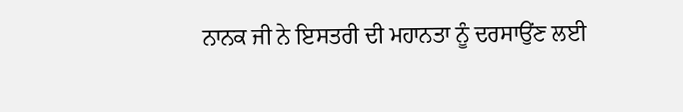ਨਾਨਕ ਜੀ ਨੇ ਇਸਤਰੀ ਦੀ ਮਹਾਨਤਾ ਨੂੰ ਦਰਸਾਉਂਣ ਲਈ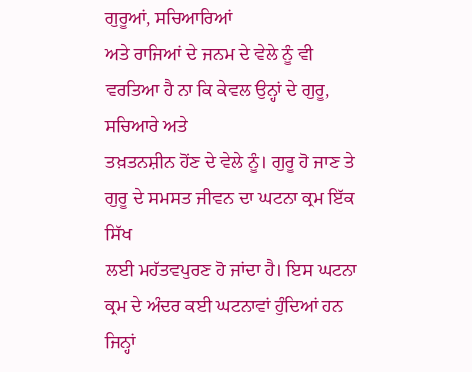ਗੁਰੂਆਂ, ਸਚਿਆਰਿਆਂ
ਅਤੇ ਰਾਜਿਆਂ ਦੇ ਜਨਮ ਦੇ ਵੇਲੇ ਨੂੰ ਵੀ ਵਰਤਿਆ ਹੈ ਨਾ ਕਿ ਕੇਵਲ ਉਨ੍ਹਾਂ ਦੇ ਗੁਰੂ, ਸਚਿਆਰੇ ਅਤੇ
ਤਖ਼ਤਨਸ਼ੀਨ ਹੋਂਣ ਦੇ ਵੇਲੇ ਨੂੰ। ਗੁਰੂ ਹੋ ਜਾਣ ਤੇ ਗੁਰੂ ਦੇ ਸਮਸਤ ਜੀਵਨ ਦਾ ਘਟਨਾ ਕ੍ਰਮ ਇੱਕ ਸਿੱਖ
ਲਈ ਮਹੱਤਵਪੁਰਣ ਹੋ ਜਾਂਦਾ ਹੈ। ਇਸ ਘਟਨਾ ਕ੍ਰਮ ਦੇ ਅੰਦਰ ਕਈ ਘਟਨਾਵਾਂ ਹੁੰਦਿਆਂ ਹਨ ਜਿਨ੍ਹਾਂ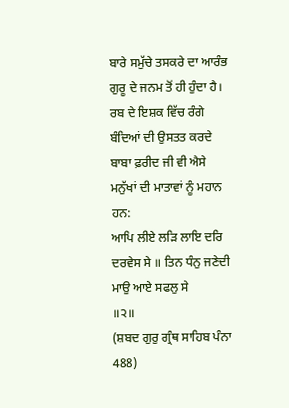ਬਾਰੇ ਸਮੁੱਚੇ ਤਸਕਰੇ ਦਾ ਆਰੰਭ ਗੁਰੂ ਦੇ ਜਨਮ ਤੋਂ ਹੀ ਹੁੰਦਾ ਹੈ।
ਰਬ ਦੇ ਇਸ਼ਕ ਵਿੱਚ ਰੰਗੇ ਬੰਦਿਆਂ ਦੀ ਉਸਤਤ ਕਰਦੇ ਬਾਬਾ ਫ਼ਰੀਦ ਜੀ ਵੀ ਐਸੇ
ਮਨੁੱਖਾਂ ਦੀ ਮਾਤਾਵਾਂ ਨੂੰ ਮਹਾਨ ਹਨ:
ਆਪਿ ਲੀਏ ਲੜਿ ਲਾਇ ਦਰਿ ਦਰਵੇਸ ਸੇ ॥ ਤਿਨ ਧੰਨੁ ਜਣੇਦੀ ਮਾਉ ਆਏ ਸਫਲੁ ਸੇ
॥੨॥
(ਸ਼ਬਦ ਗੁਰੁ ਗ੍ਰੰਥ ਸਾਹਿਬ ਪੰਨਾ 488)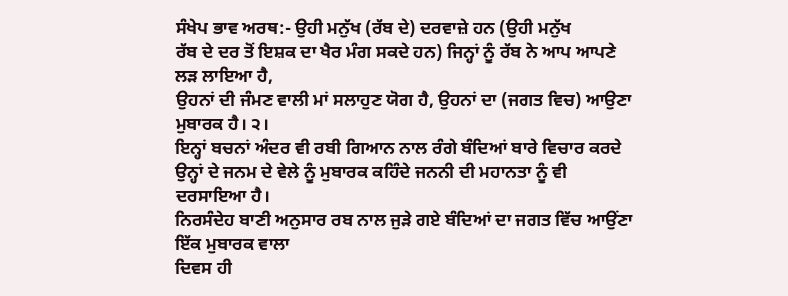ਸੰਖੇਪ ਭਾਵ ਅਰਥ:- ਉਹੀ ਮਨੁੱਖ (ਰੱਬ ਦੇ) ਦਰਵਾਜ਼ੇ ਹਨ (ਉਹੀ ਮਨੁੱਖ
ਰੱਬ ਦੇ ਦਰ ਤੋਂ ਇਸ਼ਕ ਦਾ ਖੈਰ ਮੰਗ ਸਕਦੇ ਹਨ) ਜਿਨ੍ਹਾਂ ਨੂੰ ਰੱਬ ਨੇ ਆਪ ਆਪਣੇ ਲੜ ਲਾਇਆ ਹੈ,
ਉਹਨਾਂ ਦੀ ਜੰਮਣ ਵਾਲੀ ਮਾਂ ਸਲਾਹੁਣ ਯੋਗ ਹੈ, ਉਹਨਾਂ ਦਾ (ਜਗਤ ਵਿਚ) ਆਉਣਾ ਮੁਬਾਰਕ ਹੈ। ੨।
ਇਨ੍ਹਾਂ ਬਚਨਾਂ ਅੰਦਰ ਵੀ ਰਬੀ ਗਿਆਨ ਨਾਲ ਰੰਗੇ ਬੰਦਿਆਂ ਬਾਰੇ ਵਿਚਾਰ ਕਰਦੇ
ਉਨ੍ਹਾਂ ਦੇ ਜਨਮ ਦੇ ਵੇਲੇ ਨੂੰ ਮੁਬਾਰਕ ਕਹਿੰਦੇ ਜਨਨੀ ਦੀ ਮਹਾਨਤਾ ਨੂੰ ਵੀ ਦਰਸਾਇਆ ਹੈ।
ਨਿਰਸੰਦੇਹ ਬਾਣੀ ਅਨੁਸਾਰ ਰਬ ਨਾਲ ਜੁੜੇ ਗਏ ਬੰਦਿਆਂ ਦਾ ਜਗਤ ਵਿੱਚ ਆਉਂਣਾ ਇੱਕ ਮੁਬਾਰਕ ਵਾਲਾ
ਦਿਵਸ ਹੀ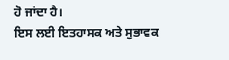ਹੋ ਜਾਂਦਾ ਹੈ।
ਇਸ ਲਈ ਇਤਹਾਸਕ ਅਤੇ ਸੁਭਾਵਕ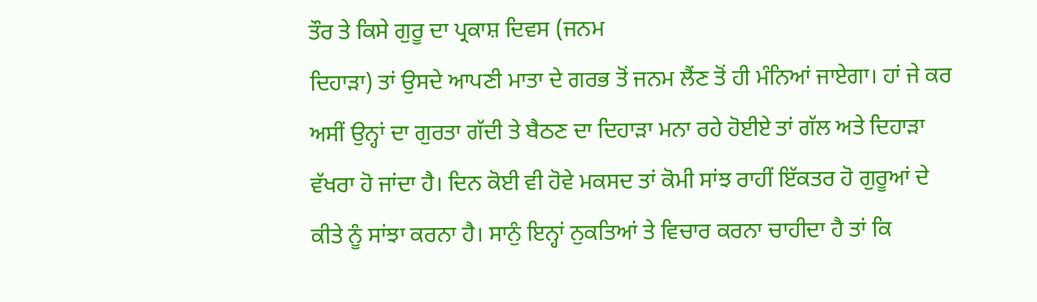ਤੌਰ ਤੇ ਕਿਸੇ ਗੁਰੂ ਦਾ ਪ੍ਰਕਾਸ਼ ਦਿਵਸ (ਜਨਮ
ਦਿਹਾੜਾ) ਤਾਂ ਉਸਦੇ ਆਪਣੀ ਮਾਤਾ ਦੇ ਗਰਭ ਤੋਂ ਜਨਮ ਲੈਂਣ ਤੋਂ ਹੀ ਮੰਨਿਆਂ ਜਾਏਗਾ। ਹਾਂ ਜੇ ਕਰ
ਅਸੀਂ ਉਨ੍ਹਾਂ ਦਾ ਗੁਰਤਾ ਗੱਦੀ ਤੇ ਬੈਠਣ ਦਾ ਦਿਹਾੜਾ ਮਨਾ ਰਹੇ ਹੋਈਏ ਤਾਂ ਗੱਲ ਅਤੇ ਦਿਹਾੜਾ
ਵੱਖਰਾ ਹੋ ਜਾਂਦਾ ਹੈ। ਦਿਨ ਕੋਈ ਵੀ ਹੋਵੇ ਮਕਸਦ ਤਾਂ ਕੋਮੀ ਸਾਂਝ ਰਾਹੀਂ ਇੱਕਤਰ ਹੋ ਗੁਰੂਆਂ ਦੇ
ਕੀਤੇ ਨੂੰ ਸਾਂਝਾ ਕਰਨਾ ਹੈ। ਸਾਨੁੰ ਇਨ੍ਹਾਂ ਨੁਕਤਿਆਂ ਤੇ ਵਿਚਾਰ ਕਰਨਾ ਚਾਹੀਦਾ ਹੈ ਤਾਂ ਕਿ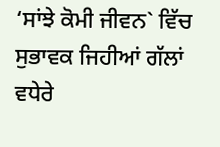‘ਸਾਂਝੇ ਕੋਮੀ ਜੀਵਨ` ਵਿੱਚ ਸੁਭਾਵਕ ਜਿਹੀਆਂ ਗੱਲਾਂ ਵਧੇਰੇ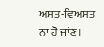ਅਸਤ-ਵਿਅਸਤ ਨਾ ਹੋ ਜਾਂਣ।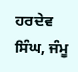ਹਰਦੇਵ ਸਿੰਘ, ਜੰਮੂ